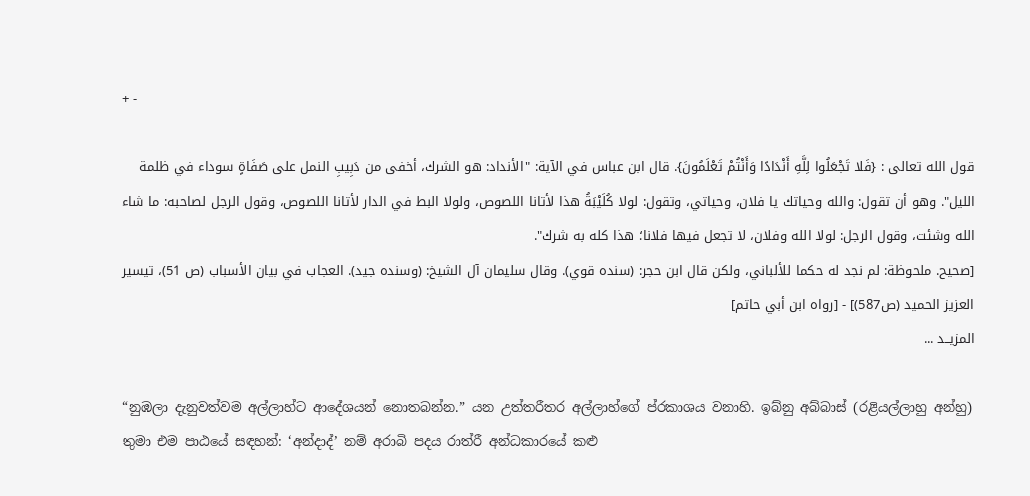+ -

قول الله تعالى : {فَلا تَجْعَلُوا لِلَّهِ أَنْدَادًا وَأَنْتُمْ تَعْلَمُونَ}. قال ابن عباس في الآية: "الأنداد: هو الشرك، أخفى من دَبِيبِ النمل على صَفَاةٍ سوداء في ظلمة الليل". وهو أن تقول: والله وحياتك يا فلان، وحياتي، وتقول: لولا كُلَيْبَةُ هذا لأتانا اللصوص، ولولا البط في الدار لأتانا اللصوص، وقول الرجل لصاحبه: ما شاء الله وشئت، وقول الرجل: لولا الله وفلان، لا تجعل فيها فلانا؛ هذا كله به شرك".
[صحيح. ملحوظة: لم نجد له حكما للألباني، ولكن قال ابن حجر: (سنده قوي). وقال سليمان آل الشيخ: (وسنده جيد). العجاب في بيان الأسباب (ص 51)، تيسير العزيز الحميد (ص587)] - [رواه ابن أبي حاتم]
المزيــد ...

“නුඹලා දැනුවත්වම අල්ලාහ්ට ආදේශයන් නොතබන්න.” යන උත්තරීතර අල්ලාහ්ගේ ප්රකාශය වනාහි. ඉබ්නු අබ්බාස් (රළියල්ලාහු අන්හු) තුමා එම පාඨයේ සඳහන්: ‘අන්දාද්’ නම් අරාබි පදය රාත්රී අන්ධකාරයේ කළු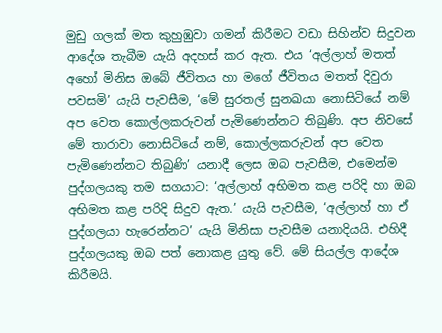මුඩු ගලක් මත කුහුඹුවා ගමන් කිරීමට වඩා සිහින්ව සිදුවන ආදේශ තැබීම යැයි අදහස් කර ඇත. එය ‘අල්ලාහ් මතත් අහෝ මිනිස ඔබේ ජීවිතය හා මගේ ජීවිතය මතත් දිවුරා පවසමි’ යැයි පැවසීම, ‘මේ සුරතල් සුනඛයා නොසිටියේ නම් අප වෙත කොල්ලකරුවන් පැමිණෙන්නට තිබුණි. අප නිවසේ මේ තාරාවා නොසිටියේ නම්, කොල්ලකරුවන් අප වෙත පැමිණෙන්නට තිබුණි’ යනාදී ලෙස ඔබ පැවසීම, එමෙන්ම පුද්ගලයකු තම සගයාට: ‘අල්ලාහ් අභිමත කළ පරිදි හා ඔබ අභිමත කළ පරිදි සිදුව ඇත.’ යැයි පැවසීම, ‘අල්ලාහ් හා ඒ පුද්ගලයා හැරෙන්නට’ යැයි මිනිසා පැවසීම යනාදියයි. එහිදී පුද්ගලයකු ඔබ පත් නොකළ යුතු වේ. මේ සියල්ල ආදේශ කිරීමයි.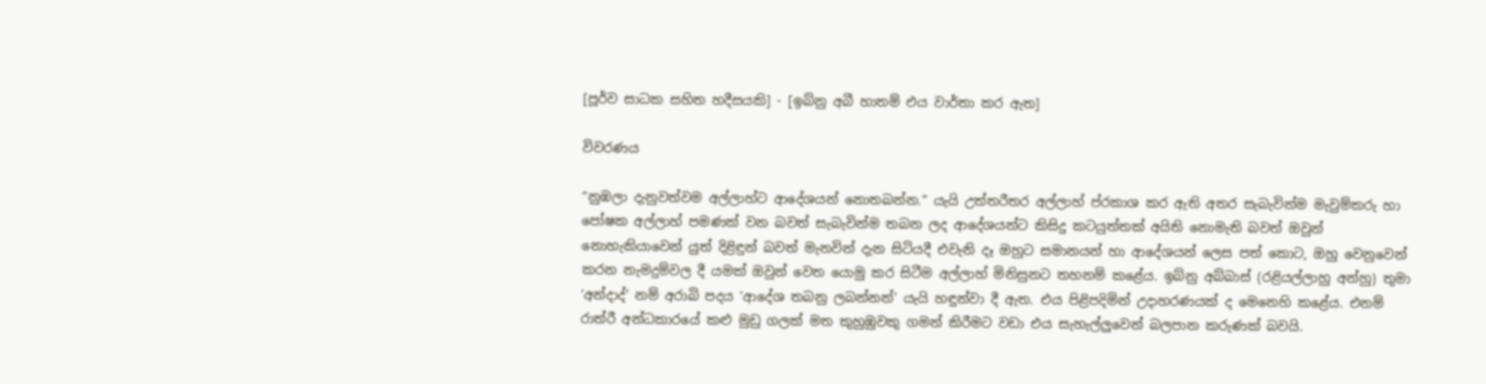[පූර්ව සාධක සහිත හදීසයකි] - [ඉබ්නු අබී හාතම් එය වාර්තා කර ඇත]

විවරණය

“නුඹලා දැනුවත්වම අල්ලාහ්ට ආදේශයන් නොතබන්න.” යැයි උත්තරීතර අල්ලාහ් ප්රකාශ කර ඇති අතර සැබැවින්ම මැවුම්කරු හා පෝෂක අල්ලාහ් පමණක් වන බවත් සැබැවින්ම තබන ලද ආදේශයන්ට කිසිදු කටයුත්තක් අයිති නොමැති බවත් ඔවුන් නොහැකියාවෙන් යුත් දිළිඳුන් බවත් මැනවින් දැන සිටියදී එවැනි දෑ ඔහුට සමානයන් හා ආදේශයන් ලෙස පත් කොට, ඔහු වෙනුවෙන් කරන නැමදුම්වල දී යමක් ඔවුන් වෙත යොමු කර සිටීම අල්ලාහ් මිනිසුනට තහනම් කළේය. ඉබ්නු අබ්බාස් (රළියල්ලාහු අන්හු) තුමා ‘අන්දාද්’ නම් අරාබි පදය ‘ආදේශ තබනු ලබන්නන්’ යැයි හඳුන්වා දී ඇත. එය පිළිපදිමින් උදාහරණයක් ද මෙනෙහි කළේය. එනම් රාත්රී අන්ධකාරයේ කළු මුඩු ගලක් මත කුහුඹුවකු ගමන් කිරීමට වඩා එය සැහැල්ලුවෙන් බලපාන කරුණක් බවයි.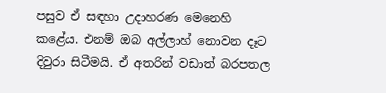පසුව ඒ සඳහා උදාහරණ මෙනෙහි කළේය. එනම් ඔබ අල්ලාහ් නොවන දෑට දිවුරා සිටීමයි. ඒ අතරින් වඩාත් බරපතල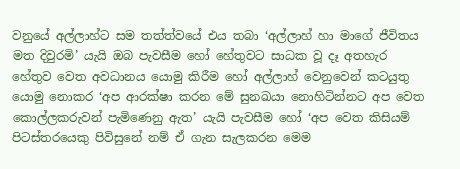වනුයේ අල්ලාහ්ට සම තත්ත්වයේ එය තබා ‘අල්ලාහ් හා මාගේ ජීවිතය මත දිවුරමි’ යැයි ඔබ පැවසීම හෝ හේතුවට සාධක වූ දෑ අතහැර හේතුව වෙත අවධානය යොමු කිරීම හෝ අල්ලාහ් වෙනුවෙන් කටයුතු යොමු නොකර ‘අප ආරක්ෂා කරන මේ සුනඛයා නොහිටින්නට අප වෙත කොල්ලකරුවන් පැමිණෙනු ඇත’ යැයි පැවසීම හෝ ‘අප වෙත කිසියම් පිටස්තරයෙකු පිවිසුනේ නම් ඒ ගැන සැලකරන මෙම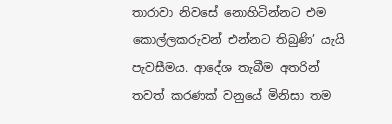තාරාවා නිවසේ නොහිටින්නට එම කොල්ලකරුවන් එන්නට තිබුණි’ යැයි පැවසීමය. ආදේශ තැබීම අතරින් තවත් කරණක් වනුයේ මිනිසා තම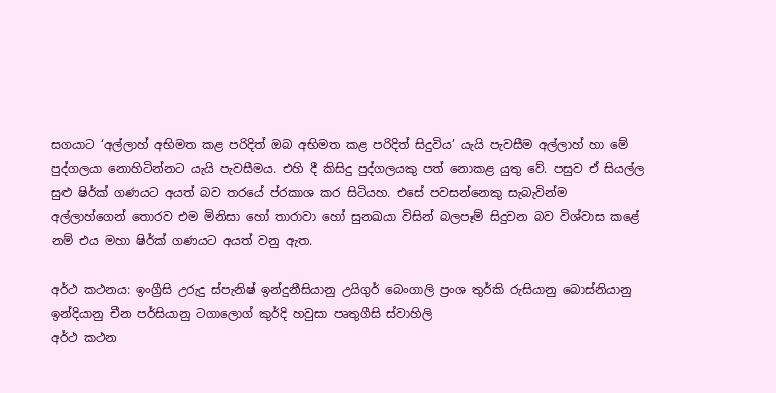සගයාට ‘අල්ලාහ් අභිමත කළ පරිදිත් ඔබ අභිමත කළ පරිදිත් සිදුවිය’ යැයි පැවසීම අල්ලාහ් හා මේ පුද්ගලයා නොහිටින්නට යැයි පැවසීමය. එහි දී කිසිදු පුද්ගලයකු පත් නොකළ යුතු වේ. පසුව ඒ සියල්ල සුළු ෂිර්ක් ගණයට අයත් බව තරයේ ප්රකාශ කර සිටියහ. එසේ පවසන්නෙකු සැබැවින්ම අල්ලාහ්ගෙන් තොරව එම මිනිසා හෝ තාරාවා හෝ සුනඛයා විසින් බලපෑම් සිදුවන බව විශ්වාස කළේ නම් එය මහා ෂිර්ක් ගණයට අයත් වනු ඇත.

අර්ථ කථනය: ඉංග්‍රීසි උරුදු ස්පැනිෂ් ඉන්දුනීසියානු උයිගුර් බෙංගාලි ප්‍රංශ තුර්කි රුසියානු බොස්නියානු ඉන්දියානු චීන පර්සියානු ටගාලොග් කුර්දි හවුසා පෘතුගීසි ස්වාහිලි
අර්ථ කථන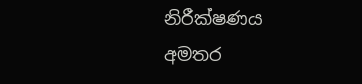නිරීක්ෂණය
අමතර